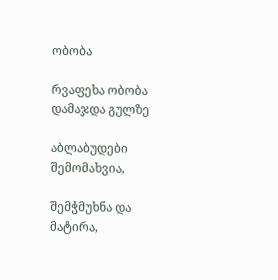ობობა

რვაფეხა ობობა დამაჯდა გულზე

აბლაბუდები შემომახვია,

შემჭმუხნა და მატირა,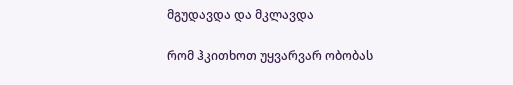მგუდავდა და მკლავდა

რომ ჰკითხოთ უყვარვარ ობობას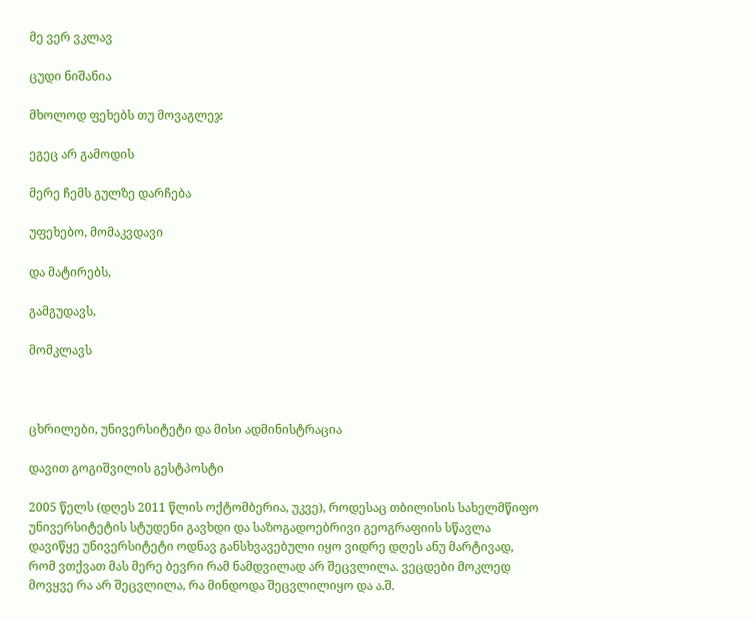მე ვერ ვკლავ

ცუდი ნიშანია

მხოლოდ ფეხებს თუ მოვაგლეჯ

ეგეც არ გამოდის

მერე ჩემს გულზე დარჩება

უფეხებო, მომაკვდავი

და მატირებს,

გამგუდავს,

მომკლავს



ცხრილები, უნივერსიტეტი და მისი ადმინისტრაცია

დავით გოგიშვილის გესტპოსტი

2005 წელს (დღეს 2011 წლის ოქტომბერია, უკვე), როდესაც თბილისის სახელმწიფო უნივერსიტეტის სტუდენი გავხდი და საზოგადოებრივი გეოგრაფიის სწავლა დავიწყე უნივერსიტეტი ოდნავ განსხვავებული იყო ვიდრე დღეს ანუ მარტივად, რომ ვთქვათ მას მერე ბევრი რამ ნამდვილად არ შეცვლილა. ვეცდები მოკლედ მოვყვე რა არ შეცვლილა, რა მინდოდა შეცვლილიყო და ა.შ.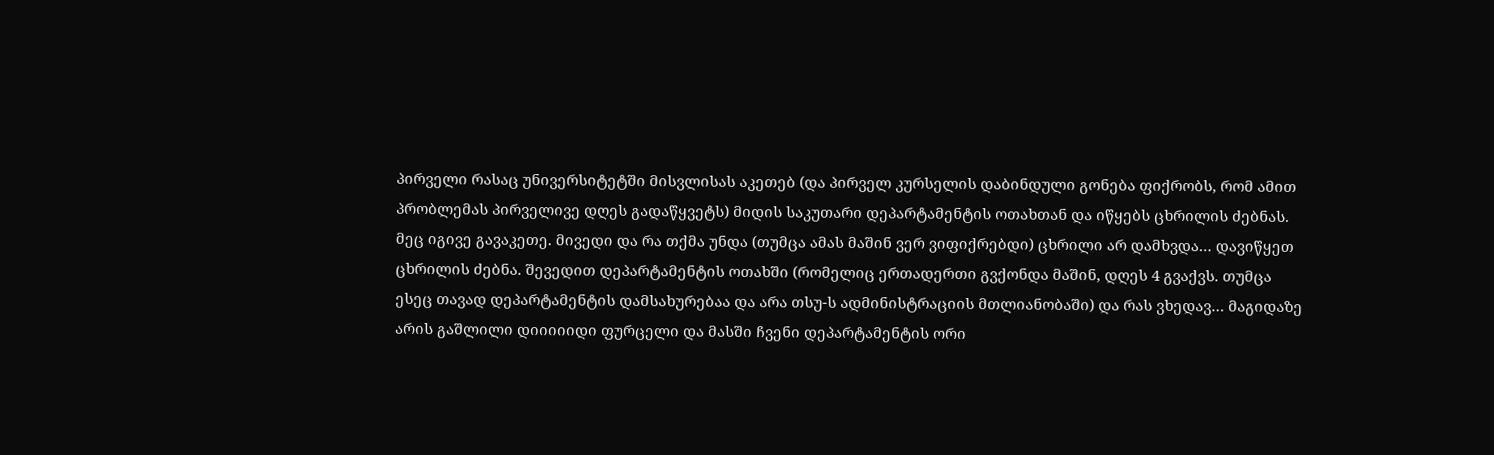პირველი რასაც უნივერსიტეტში მისვლისას აკეთებ (და პირველ კურსელის დაბინდული გონება ფიქრობს, რომ ამით პრობლემას პირველივე დღეს გადაწყვეტს) მიდის საკუთარი დეპარტამენტის ოთახთან და იწყებს ცხრილის ძებნას. მეც იგივე გავაკეთე. მივედი და რა თქმა უნდა (თუმცა ამას მაშინ ვერ ვიფიქრებდი) ცხრილი არ დამხვდა… დავიწყეთ ცხრილის ძებნა. შევედით დეპარტამენტის ოთახში (რომელიც ერთადერთი გვქონდა მაშინ, დღეს 4 გვაქვს. თუმცა ესეც თავად დეპარტამენტის დამსახურებაა და არა თსუ-ს ადმინისტრაციის მთლიანობაში) და რას ვხედავ… მაგიდაზე არის გაშლილი დიიიიიდი ფურცელი და მასში ჩვენი დეპარტამენტის ორი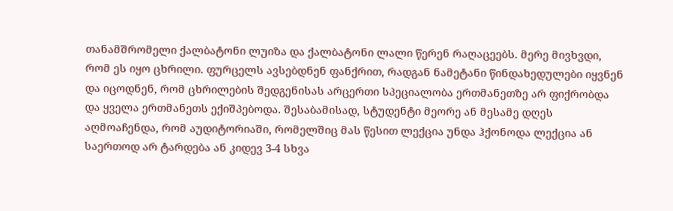თანამშრომელი ქალბატონი ლუიზა და ქალბატონი ლალი წერენ რაღაცეებს. მერე მივხვდი, რომ ეს იყო ცხრილი. ფურცელს ავსებდნენ ფანქრით, რადგან ნამეტანი წინდახედულები იყვნენ და იცოდნენ, რომ ცხრილების შედგენისას არცერთი სპეციალობა ერთმანეთზე არ ფიქრობდა და ყველა ერთმანეთს ექიშპებოდა. შესაბამისად, სტუდენტი მეორე ან მესამე დღეს აღმოაჩენდა, რომ აუდიტორიაში, რომელშიც მას წესით ლექცია უნდა ჰქონოდა ლექცია ან საერთოდ არ ტარდება ან კიდევ 3-4 სხვა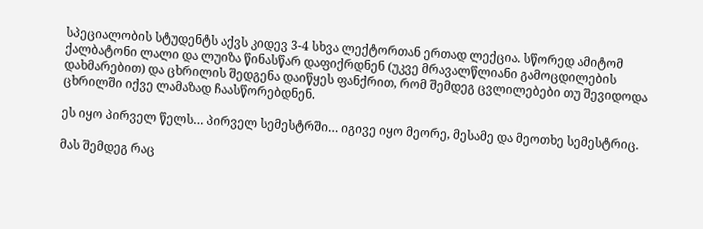სპეციალობის სტუდენტს აქვს კიდევ 3-4 სხვა ლექტორთან ერთად ლექცია. სწორედ ამიტომ ქალბატონი ლალი და ლუიზა წინასწარ დაფიქრდნენ (უკვე მრავალწლიანი გამოცდილების დახმარებით) და ცხრილის შედგენა დაიწყეს ფანქრით, რომ შემდეგ ცვლილებები თუ შევიდოდა ცხრილში იქვე ლამაზად ჩაასწორებდნენ.

ეს იყო პირველ წელს… პირველ სემესტრში… იგივე იყო მეორე, მესამე და მეოთხე სემესტრიც.

მას შემდეგ რაც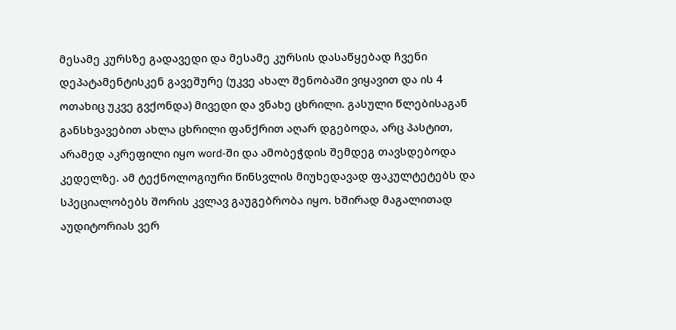მესამე კურსზე გადავედი და მესამე კურსის დასაწყებად ჩვენი დეპატამენტისკენ გავეშურე (უკვე ახალ შენობაში ვიყავით და ის 4 ოთახიც უკვე გვქონდა) მივედი და ვნახე ცხრილი. გასული წლებისაგან განსხვავებით ახლა ცხრილი ფანქრით აღარ დგებოდა, არც პასტით, არამედ აკრეფილი იყო word-ში და ამობეჭდის შემდეგ თავსდებოდა კედელზე. ამ ტექნოლოგიური წინსვლის მიუხედავად ფაკულტეტებს და სპეციალობებს შორის კვლავ გაუგებრობა იყო. ხშირად მაგალითად აუდიტორიას ვერ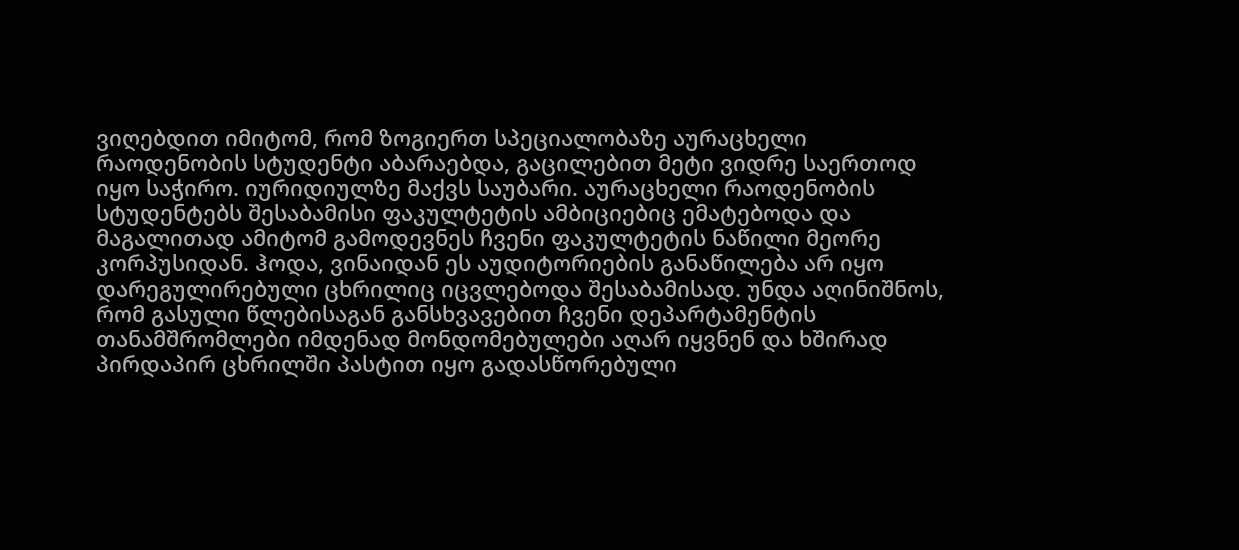ვიღებდით იმიტომ, რომ ზოგიერთ სპეციალობაზე აურაცხელი რაოდენობის სტუდენტი აბარაებდა, გაცილებით მეტი ვიდრე საერთოდ იყო საჭირო. იურიდიულზე მაქვს საუბარი. აურაცხელი რაოდენობის სტუდენტებს შესაბამისი ფაკულტეტის ამბიციებიც ემატებოდა და მაგალითად ამიტომ გამოდევნეს ჩვენი ფაკულტეტის ნაწილი მეორე კორპუსიდან. ჰოდა, ვინაიდან ეს აუდიტორიების განაწილება არ იყო დარეგულირებული ცხრილიც იცვლებოდა შესაბამისად. უნდა აღინიშნოს, რომ გასული წლებისაგან განსხვავებით ჩვენი დეპარტამენტის თანამშრომლები იმდენად მონდომებულები აღარ იყვნენ და ხშირად პირდაპირ ცხრილში პასტით იყო გადასწორებული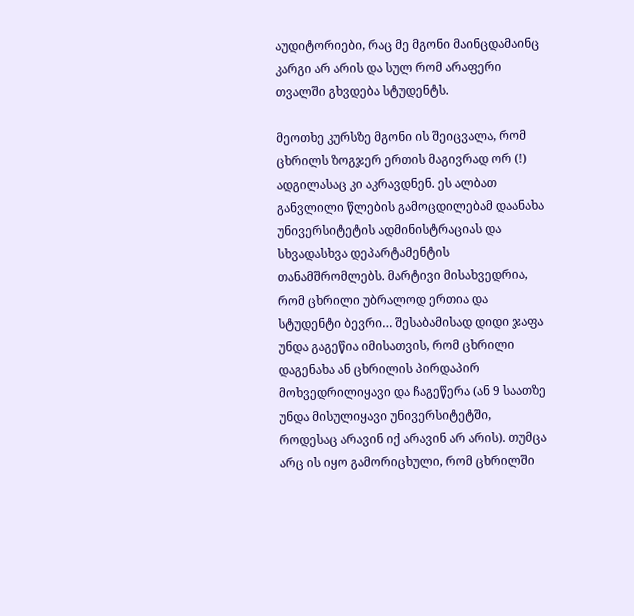აუდიტორიები, რაც მე მგონი მაინცდამაინც კარგი არ არის და სულ რომ არაფერი თვალში გხვდება სტუდენტს.

მეოთხე კურსზე მგონი ის შეიცვალა, რომ ცხრილს ზოგჯერ ერთის მაგივრად ორ (!) ადგილასაც კი აკრავდნენ. ეს ალბათ განვლილი წლების გამოცდილებამ დაანახა უნივერსიტეტის ადმინისტრაციას და სხვადასხვა დეპარტამენტის თანამშრომლებს. მარტივი მისახვედრია, რომ ცხრილი უბრალოდ ერთია და სტუდენტი ბევრი… შესაბამისად დიდი ჯაფა უნდა გაგეწია იმისათვის, რომ ცხრილი დაგენახა ან ცხრილის პირდაპირ მოხვედრილიყავი და ჩაგეწერა (ან 9 საათზე უნდა მისულიყავი უნივერსიტეტში, როდესაც არავინ იქ არავინ არ არის). თუმცა არც ის იყო გამორიცხული, რომ ცხრილში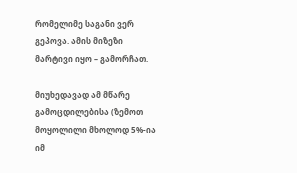რომელიმე საგანი ვერ გეპოვა. ამის მიზეზი მარტივი იყო – გამორჩათ.

მიუხედავად ამ მწარე გამოცდილებისა (ზემოთ მოყოლილი მხოლოდ 5%-ია იმ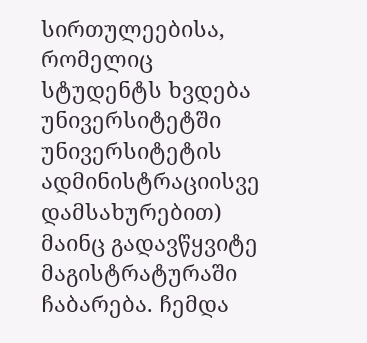სირთულეებისა, რომელიც სტუდენტს ხვდება უნივერსიტეტში უნივერსიტეტის ადმინისტრაციისვე დამსახურებით) მაინც გადავწყვიტე მაგისტრატურაში ჩაბარება. ჩემდა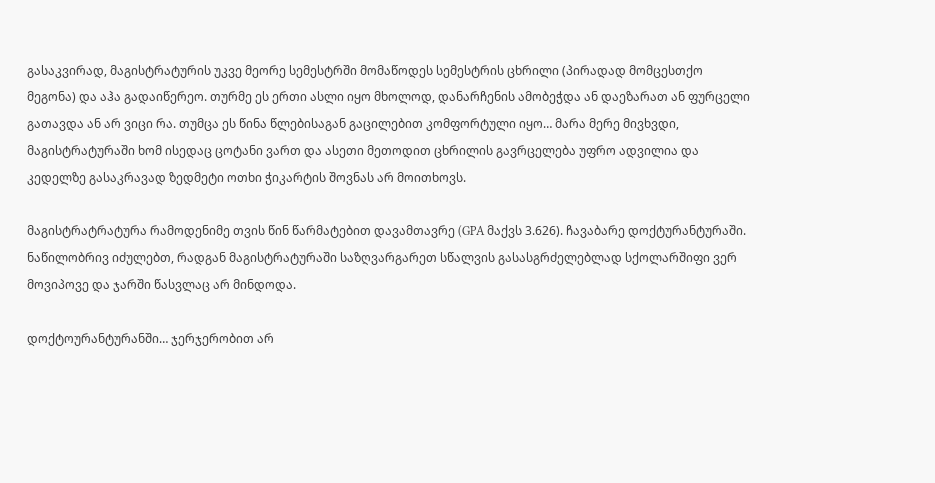გასაკვირად, მაგისტრატურის უკვე მეორე სემესტრში მომაწოდეს სემესტრის ცხრილი (პირადად მომცესთქო მეგონა) და აჰა გადაიწერეო. თურმე ეს ერთი ასლი იყო მხოლოდ, დანარჩენის ამობეჭდა ან დაეზარათ ან ფურცელი გათავდა ან არ ვიცი რა. თუმცა ეს წინა წლებისაგან გაცილებით კომფორტული იყო… მარა მერე მივხვდი, მაგისტრატურაში ხომ ისედაც ცოტანი ვართ და ასეთი მეთოდით ცხრილის გავრცელება უფრო ადვილია და კედელზე გასაკრავად ზედმეტი ოთხი ჭიკარტის შოვნას არ მოითხოვს.

მაგისტრატრატურა რამოდენიმე თვის წინ წარმატებით დავამთავრე (GPA მაქვს 3.626). ჩავაბარე დოქტურანტურაში. ნაწილობრივ იძულებთ, რადგან მაგისტრატურაში საზღვარგარეთ სწალვის გასასგრძელებლად სქოლარშიფი ვერ მოვიპოვე და ჯარში წასვლაც არ მინდოდა.

დოქტოურანტურანში… ჯერჯერობით არ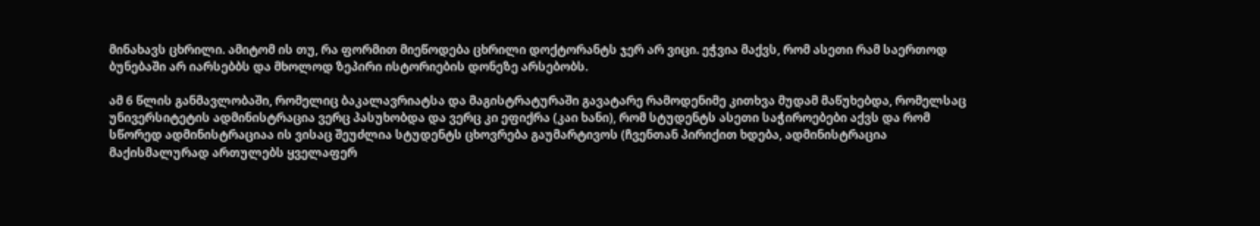მინახავს ცხრილი. ამიტომ ის თუ, რა ფორმით მიეწოდება ცხრილი დოქტორანტს ჯერ არ ვიცი. ეჭვია მაქვს, რომ ასეთი რამ საერთოდ ბუნებაში არ იარსებბს და მხოლოდ ზეპირი ისტორიების დონეზე არსებობს.

ამ 6 წლის განმავლობაში, რომელიც ბაკალავრიატსა და მაგისტრატურაში გავატარე რამოდენიმე კითხვა მუდამ მაწუხებდა, რომელსაც უნივერსიტეტის ადმინისტრაცია ვერც პასუხობდა და ვერც კი ეფიქრა (კაი ხანი), რომ სტუდენტს ასეთი საჭიროებები აქვს და რომ სწორედ ადმინისტრაციაა ის ვისაც შეუძლია სტუდენტს ცხოვრება გაუმარტივოს (ჩვენთან პირიქით ხდება, ადმინისტრაცია მაქისმალურად ართულებს ყველაფერ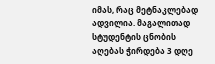იმას, რაც მეტნაკლებად ადვილია. მაგალითად სტუდენტის ცნობის აღებას ჭირდება 3 დღე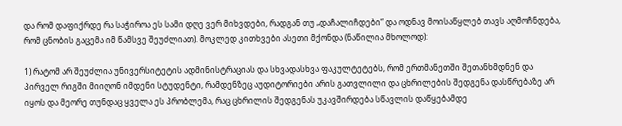და რომ დაფიქრდე რა საჭიროა ეს სამი დღე ვერ მიხვდები, რადგან თუ „დაჩალიჩდები“ და ოდნავ მოისაწყლებ თავს აღმოჩნდება, რომ ცნობის გაცემა იმ წამსვე შეუძლიათ). მოკლედ კითხვები ასეთი მქონდა (ნაწილია მხოლოდ):

1) რატომ არ შეუძლია უნივერსიტეტის ადმინისტრაციას და სხვადასხვა ფაკულტეტებს, რომ ერთმანეთში შეთანხმდნენ და პირველ რიგში მიიღონ იმდენი სტუდენტი, რამდენზეც აუდიტორიები არის გათვლილი და ცხრილების შედგენა დასწრებაზე არ იყოს და მეორე თუნდაც ყველა ეს პრობლემა, რაც ცხრილის შედგენას უკავშირდება სწავლის დაწყებამდე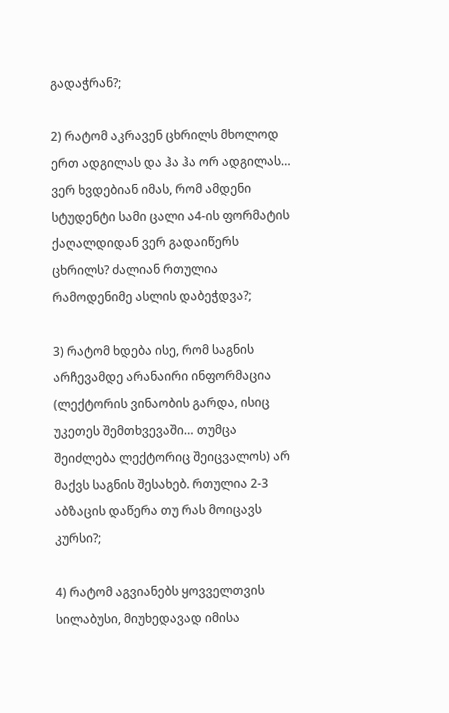გადაჭრან?;

2) რატომ აკრავენ ცხრილს მხოლოდ ერთ ადგილას და ჰა ჰა ორ ადგილას… ვერ ხვდებიან იმას, რომ ამდენი სტუდენტი სამი ცალი ა4-ის ფორმატის ქაღალდიდან ვერ გადაიწერს ცხრილს? ძალიან რთულია რამოდენიმე ასლის დაბეჭდვა?;

3) რატომ ხდება ისე, რომ საგნის არჩევამდე არანაირი ინფორმაცია (ლექტორის ვინაობის გარდა, ისიც უკეთეს შემთხვევაში… თუმცა შეიძლება ლექტორიც შეიცვალოს) არ მაქვს საგნის შესახებ. რთულია 2-3 აბზაცის დაწერა თუ რას მოიცავს კურსი?;

4) რატომ აგვიანებს ყოვველთვის სილაბუსი, მიუხედავად იმისა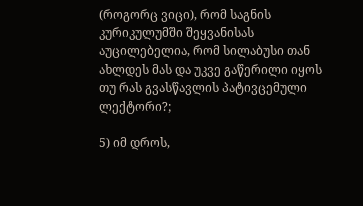(როგორც ვიცი), რომ საგნის კურიკულუმში შეყვანისას აუცილებელია, რომ სილაბუსი თან ახლდეს მას და უკვე გაწერილი იყოს თუ რას გვასწავლის პატივცემული ლექტორი?;

5) იმ დროს,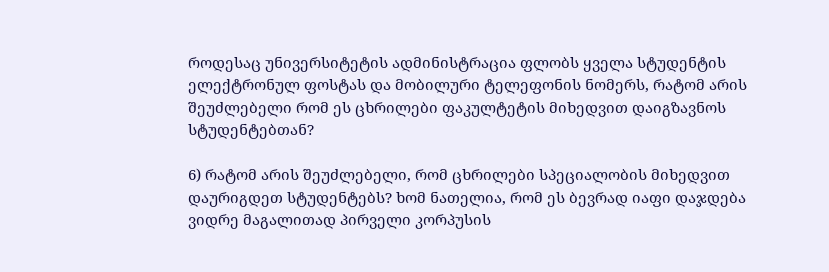როდესაც უნივერსიტეტის ადმინისტრაცია ფლობს ყველა სტუდენტის ელექტრონულ ფოსტას და მობილური ტელეფონის ნომერს, რატომ არის შეუძლებელი რომ ეს ცხრილები ფაკულტეტის მიხედვით დაიგზავნოს სტუდენტებთან?

6) რატომ არის შეუძლებელი, რომ ცხრილები სპეციალობის მიხედვით დაურიგდეთ სტუდენტებს? ხომ ნათელია, რომ ეს ბევრად იაფი დაჯდება ვიდრე მაგალითად პირველი კორპუსის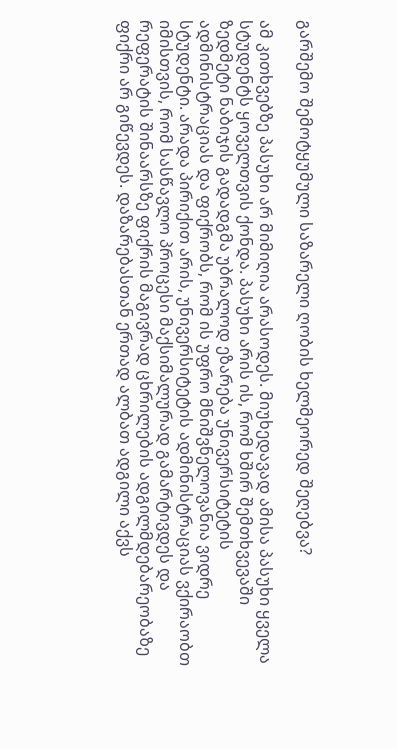გარშემო შემოტყუმული საზარელი ღობის ხელმეორედ შეღებვა?

ამ კითხვებზე პასუხი არ მიმიღია არასოდეს. მიუხედავად ამისა პასუხი ყველა სტუდენტს ყოველთვის ქონდა. პასუხი არის ის, რომ ხშირ შემთხვევაში ზედმეტი ნაბიჯის გადადგმა უბრალოდ ეზარება უნივერსიტეტის ადმინისტრაციას და ფიქრობს, რომ ის უფრო მნიშვნელოვანია ვიდრე სტუდენტი. არადა პირიქით არის, უნივერსიტეტის ადმინისტრაციას ვქირაობთ იმისთვის, რომ სასწავლო პროცესი მაქსიმალურად გამარტივდეს და რეფერატის შინაარსზე ფიქრის მაგივრად ცხრილების ადგილმდებარეობაზე ფიქრი არ გიწევდეს. დაზარებასთან ერთად ალბათ ადგილი აქვს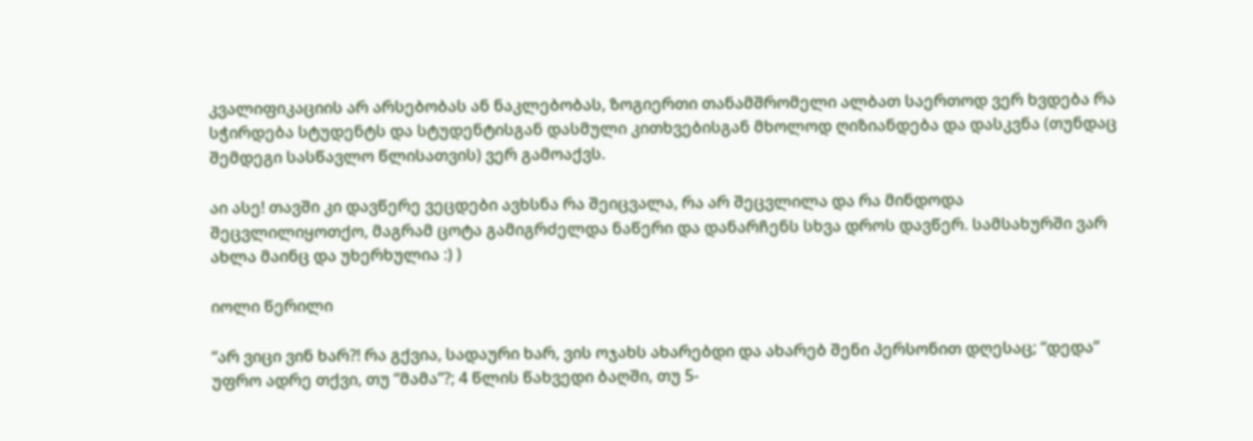კვალიფიკაციის არ არსებობას ან ნაკლებობას, ზოგიერთი თანამშრომელი ალბათ საერთოდ ვერ ხვდება რა სჭირდება სტუდენტს და სტუდენტისგან დასმული კითხვებისგან მხოლოდ ღიზიანდება და დასკვნა (თუნდაც შემდეგი სასწავლო წლისათვის) ვერ გამოაქვს.

აი ასე! თავში კი დავწერე ვეცდები ავხსნა რა შეიცვალა, რა არ შეცვლილა და რა მინდოდა შეცვლილიყოთქო, მაგრამ ცოტა გამიგრძელდა ნაწერი და დანარჩენს სხვა დროს დავწერ. სამსახურში ვარ ახლა მაინც და უხერხულია :) )

იოლი წერილი

“არ ვიცი ვინ ხარ?! რა გქვია, სადაური ხარ, ვის ოჯახს ახარებდი და ახარებ შენი პერსონით დღესაც; “დედა” უფრო ადრე თქვი, თუ “მამა”?; 4 წლის წახვედი ბაღში, თუ 5-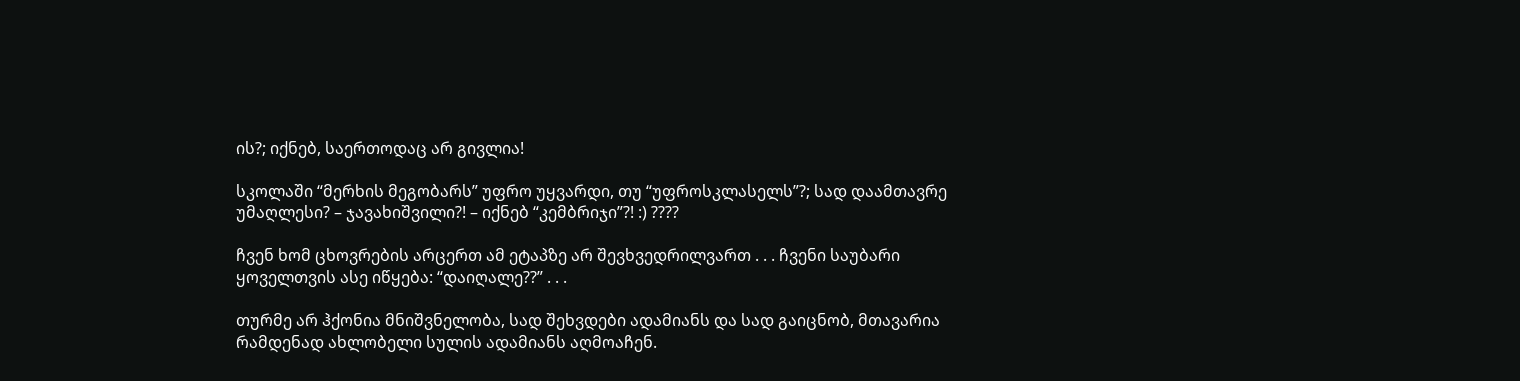ის?; იქნებ, საერთოდაც არ გივლია!

სკოლაში “მერხის მეგობარს” უფრო უყვარდი, თუ “უფროსკლასელს”?; სად დაამთავრე უმაღლესი? – ჯავახიშვილი?! – იქნებ “კემბრიჯი”?! :) ????

ჩვენ ხომ ცხოვრების არცერთ ამ ეტაპზე არ შევხვედრილვართ . . . ჩვენი საუბარი ყოველთვის ასე იწყება: “დაიღალე??” . . .

თურმე არ ჰქონია მნიშვნელობა, სად შეხვდები ადამიანს და სად გაიცნობ, მთავარია რამდენად ახლობელი სულის ადამიანს აღმოაჩენ.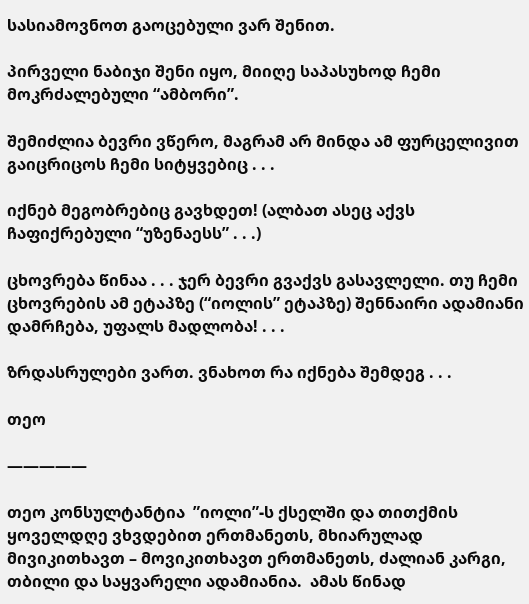სასიამოვნოთ გაოცებული ვარ შენით.

პირველი ნაბიჯი შენი იყო, მიიღე საპასუხოდ ჩემი მოკრძალებული “ამბორი”.

შემიძლია ბევრი ვწერო, მაგრამ არ მინდა ამ ფურცელივით გაიცრიცოს ჩემი სიტყვებიც . . .

იქნებ მეგობრებიც გავხდეთ! (ალბათ ასეც აქვს ჩაფიქრებული “უზენაესს” . . .)

ცხოვრება წინაა . . . ჯერ ბევრი გვაქვს გასავლელი. თუ ჩემი ცხოვრების ამ ეტაპზე (“იოლის” ეტაპზე) შენნაირი ადამიანი დამრჩება, უფალს მადლობა! . . .

ზრდასრულები ვართ. ვნახოთ რა იქნება შემდეგ . . .

თეო

—————

თეო კონსულტანტია  ”იოლი”-ს ქსელში და თითქმის ყოველდღე ვხვდებით ერთმანეთს, მხიარულად მივიკითხავთ – მოვიკითხავთ ერთმანეთს, ძალიან კარგი, თბილი და საყვარელი ადამიანია.  ამას წინად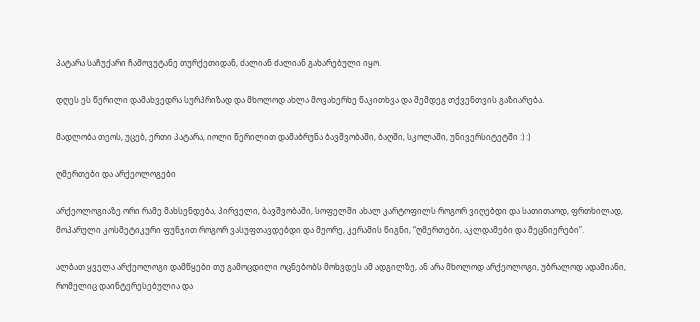პატარა საჩუქარი ჩამოვუტანე თურქეთიდან, ძალიან ძალიან გახარებული იყო.

დღეს ეს წერილი დამახვედრა სურპრიზად და მხოლოდ ახლა მოვახერხე წაკითხვა და შემდეგ თქვენთვის გაზიარება.

მადლობა თეოს, უცებ, ერთი პატარა, იოლი წერილით დამაბრუნა ბავშვობაში, ბაღში, სკოლაში, უნივერსიტეტში :) :)

ღმერთები და არქეოლოგები

არქეოლოგიაზე ორი რამე მახსენდება, პირველი, ბავშვობაში, სოფელში ახალ კარტოფილს როგორ ვიღებდი და სათითაოდ, ფრთხილად, მოპარული კოსმეტიკური ფუნჯით როგორ ვასუფთავდებდი და მეორე, კერამის წიგნი, “ღმერთები, აკლდამები და მეცნიერები”.

ალბათ ყველა არქეოლოგი დამწყები თუ გამოცდილი ოცნებობს მოხვდეს ამ ადგილზე, ან არა მხოლოდ არქეოლოგი, უბრალოდ ადამიანი, რომელიც დაინტერესებულია და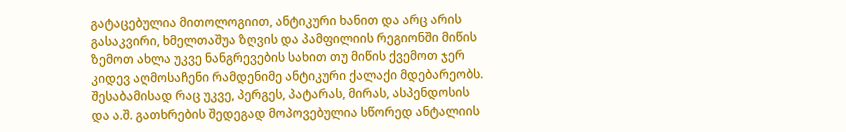გატაცებულია მითოლოგიით, ანტიკური ხანით და არც არის გასაკვირი, ხმელთაშუა ზღვის და პამფილიის რეგიონში მიწის ზემოთ ახლა უკვე ნანგრევების სახით თუ მიწის ქვემოთ ჯერ კიდევ აღმოსაჩენი რამდენიმე ანტიკური ქალაქი მდებარეობს.  შესაბამისად რაც უკვე, პერგეს, პატარას, მირას, ასპენდოსის და ა.შ. გათხრების შედეგად მოპოვებულია სწორედ ანტალიის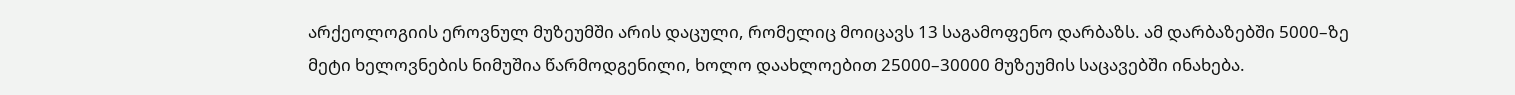არქეოლოგიის ეროვნულ მუზეუმში არის დაცული, რომელიც მოიცავს 13 საგამოფენო დარბაზს. ამ დარბაზებში 5000–ზე მეტი ხელოვნების ნიმუშია წარმოდგენილი, ხოლო დაახლოებით 25000–30000 მუზეუმის საცავებში ინახება.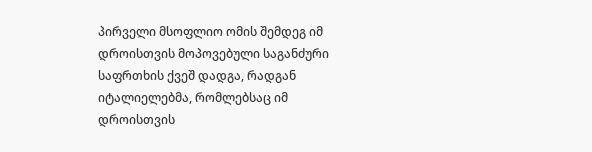პირველი მსოფლიო ომის შემდეგ იმ დროისთვის მოპოვებული საგანძური საფრთხის ქვეშ დადგა, რადგან იტალიელებმა, რომლებსაც იმ დროისთვის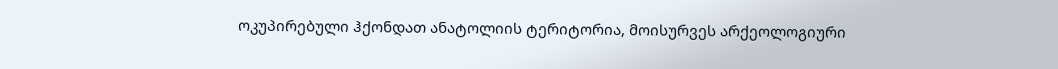ოკუპირებული ჰქონდათ ანატოლიის ტერიტორია, მოისურვეს არქეოლოგიური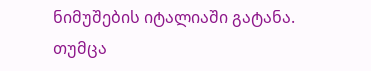ნიმუშების იტალიაში გატანა. თუმცა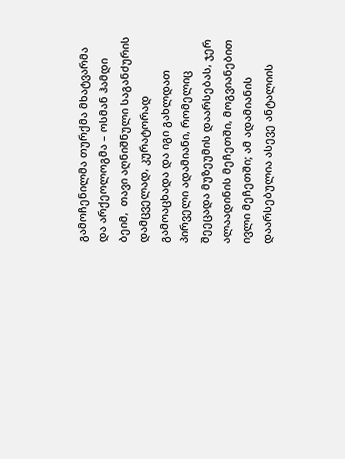გამოჩენილმა თურქმა მხატვარმა და არქეოლოგმა – ოსმან ჰამდი ბეიმ,  თავი აღნიშნული საგანძურის დამცველად, კურატორად გამოაცხადა და იგი გახლდათ პირველი ადამიანი, რომელიც შეეცადა მუზეუმის დაარსებას, ჯერ ალაადინის მეჩეთში, მოგვიანებით ივლი მეჩეთში; ამ ადამიანის დაარსებულია ასევე ანტალიის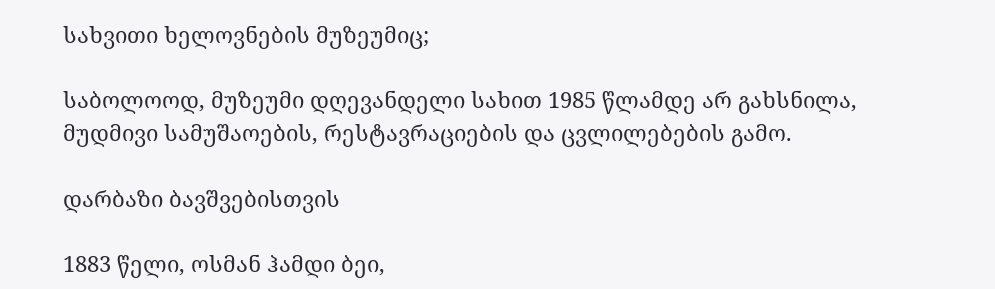სახვითი ხელოვნების მუზეუმიც;

საბოლოოდ, მუზეუმი დღევანდელი სახით 1985 წლამდე არ გახსნილა, მუდმივი სამუშაოების, რესტავრაციების და ცვლილებების გამო.

დარბაზი ბავშვებისთვის

1883 წელი, ოსმან ჰამდი ბეი,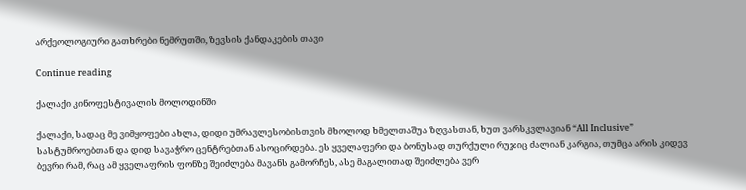არქეოლოგიური გათხრები ნემრუთში, ზევსის ქანდაკების თავი

Continue reading

ქალაქი კინოფესტივალის მოლოდინში

ქალაქი, სადაც მე ვიმყოფები ახლა, დიდი უმრავლესობისთვის მხოლოდ ხმელთაშუა ზღვასთან, ხუთ ვარსკვლავიან “All Inclusive” სასტუმროებთან და დიდ სავაჭრო ცენტრებთან ასოცირდება. ეს ყველაფერი და ბონუსად თურქული რუჯიც ძალიან კარგია, თუმცა არის კიდევ ბევრი რამ, რაც ამ ყველაფრის ფონზე შეიძლება მავანს გამორჩეს, ასე მაგალითად შეიძლება ვერ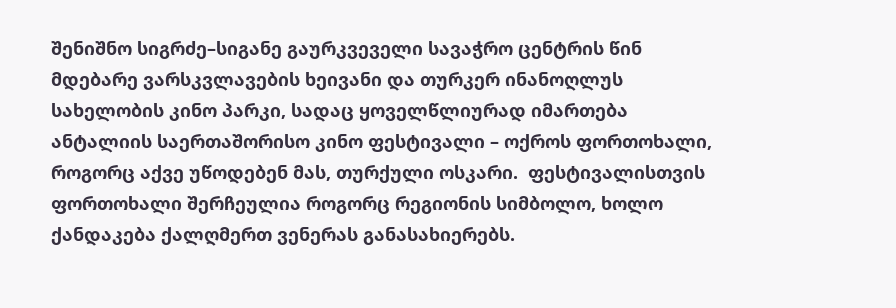შენიშნო სიგრძე–სიგანე გაურკვეველი სავაჭრო ცენტრის წინ მდებარე ვარსკვლავების ხეივანი და თურკერ ინანოღლუს  სახელობის კინო პარკი, სადაც ყოველწლიურად იმართება ანტალიის საერთაშორისო კინო ფესტივალი – ოქროს ფორთოხალი, როგორც აქვე უწოდებენ მას, თურქული ოსკარი.  ფესტივალისთვის ფორთოხალი შერჩეულია როგორც რეგიონის სიმბოლო, ხოლო ქანდაკება ქალღმერთ ვენერას განასახიერებს.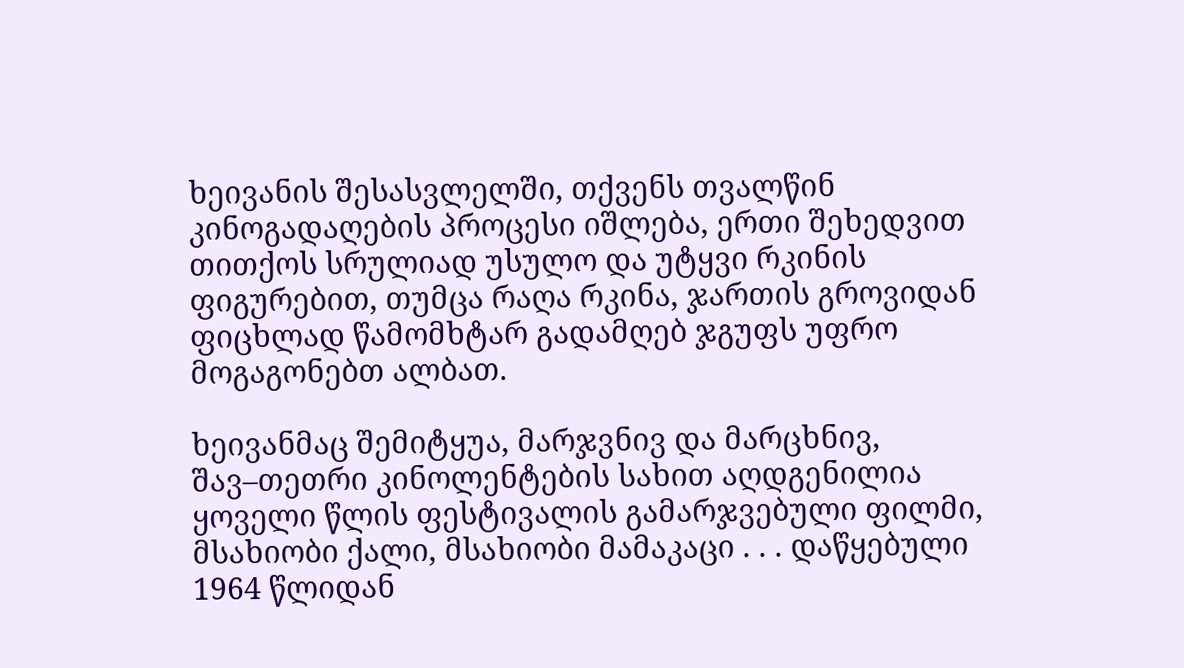ხეივანის შესასვლელში, თქვენს თვალწინ კინოგადაღების პროცესი იშლება, ერთი შეხედვით თითქოს სრულიად უსულო და უტყვი რკინის ფიგურებით, თუმცა რაღა რკინა, ჯართის გროვიდან ფიცხლად წამომხტარ გადამღებ ჯგუფს უფრო მოგაგონებთ ალბათ.

ხეივანმაც შემიტყუა, მარჯვნივ და მარცხნივ, შავ–თეთრი კინოლენტების სახით აღდგენილია ყოველი წლის ფესტივალის გამარჯვებული ფილმი, მსახიობი ქალი, მსახიობი მამაკაცი . . . დაწყებული 1964 წლიდან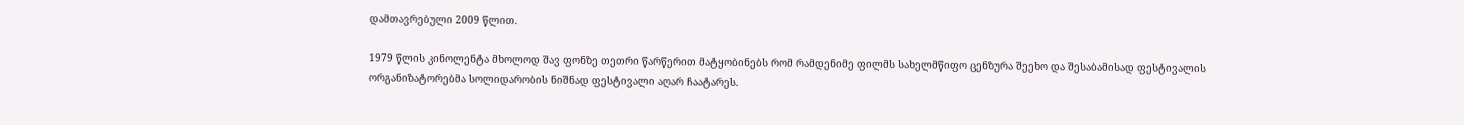დამთავრებული 2009 წლით.

1979 წლის კინოლენტა მხოლოდ შავ ფონზე თეთრი წარწერით მატყობინებს რომ რამდენიმე ფილმს სახელმწიფო ცენზურა შეეხო და შესაბამისად ფესტივალის ორგანიზატორებმა სოლიდარობის ნიშნად ფესტივალი აღარ ჩაატარეს.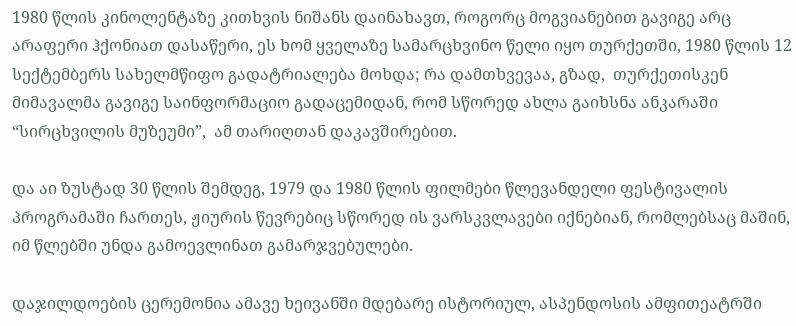1980 წლის კინოლენტაზე კითხვის ნიშანს დაინახავთ, როგორც მოგვიანებით გავიგე არც არაფერი ჰქონიათ დასაწერი, ეს ხომ ყველაზე სამარცხვინო წელი იყო თურქეთში, 1980 წლის 12 სექტემბერს სახელმწიფო გადატრიალება მოხდა; რა დამთხვევაა, გზად,  თურქეთისკენ მიმავალმა გავიგე საინფორმაციო გადაცემიდან, რომ სწორედ ახლა გაიხსნა ანკარაში “სირცხვილის მუზეუმი”,  ამ თარიღთან დაკავშირებით.

და აი ზუსტად 30 წლის შემდეგ, 1979 და 1980 წლის ფილმები წლევანდელი ფესტივალის პროგრამაში ჩართეს, ჟიურის წევრებიც სწორედ ის ვარსკვლავები იქნებიან, რომლებსაც მაშინ, იმ წლებში უნდა გამოევლინათ გამარჯვებულები.

დაჯილდოების ცერემონია ამავე ხეივანში მდებარე ისტორიულ, ასპენდოსის ამფითეატრში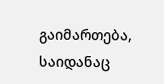გაიმართება, საიდანაც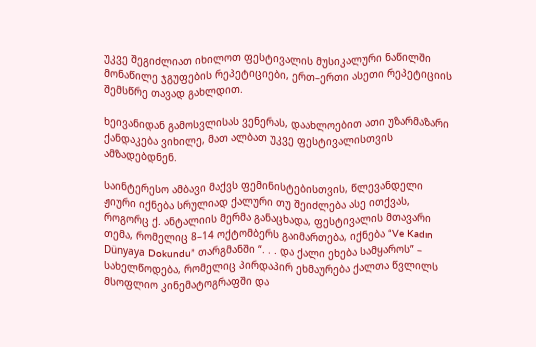უკვე შეგიძლიათ იხილოთ ფესტივალის მუსიკალური ნაწილში მონაწილე ჯგუფების რეპეტიციები, ერთ–ერთი ასეთი რეპეტიციის შემსწრე თავად გახლდით.

ხეივანიდან გამოსვლისას ვენერას, დაახლოებით ათი უზარმაზარი ქანდაკება ვიხილე, მათ ალბათ უკვე ფესტივალისთვის ამზადებდნენ.

საინტერესო ამბავი მაქვს ფემინისტებისთვის, წლევანდელი ჟიური იქნება სრულიად ქალური თუ შეიძლება ასე ითქვას, როგორც ქ. ანტალიის მერმა განაცხადა, ფესტივალის მთავარი თემა, რომელიც 8–14 ოქტომბერს გაიმართება, იქნება “Ve Kadın Dünyaya Dokundu” თარგმანში “. . . და ქალი ეხება სამყაროს” – სახელწოდება, რომელიც პირდაპირ ეხმაურება ქალთა წვლილს მსოფლიო კინემატოგრაფში და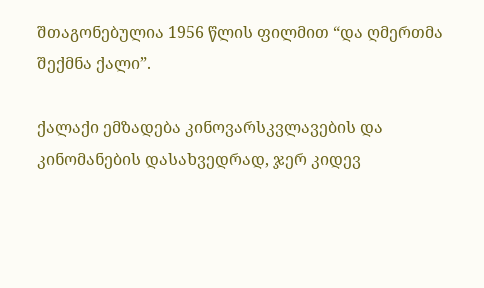შთაგონებულია 1956 წლის ფილმით “და ღმერთმა შექმნა ქალი”.

ქალაქი ემზადება კინოვარსკვლავების და კინომანების დასახვედრად, ჯერ კიდევ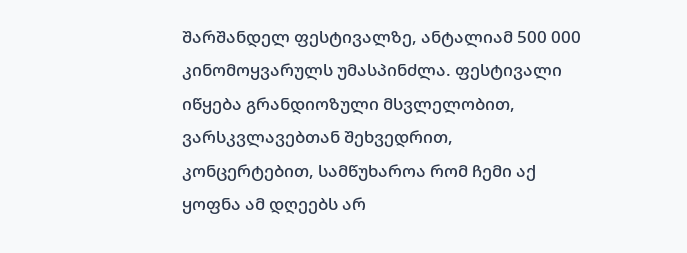შარშანდელ ფესტივალზე, ანტალიამ 500 000 კინომოყვარულს უმასპინძლა. ფესტივალი იწყება გრანდიოზული მსვლელობით, ვარსკვლავებთან შეხვედრით, კონცერტებით, სამწუხაროა რომ ჩემი აქ ყოფნა ამ დღეებს არ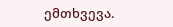ემთხვევა.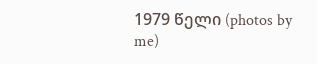1979 წელი (photos by me)